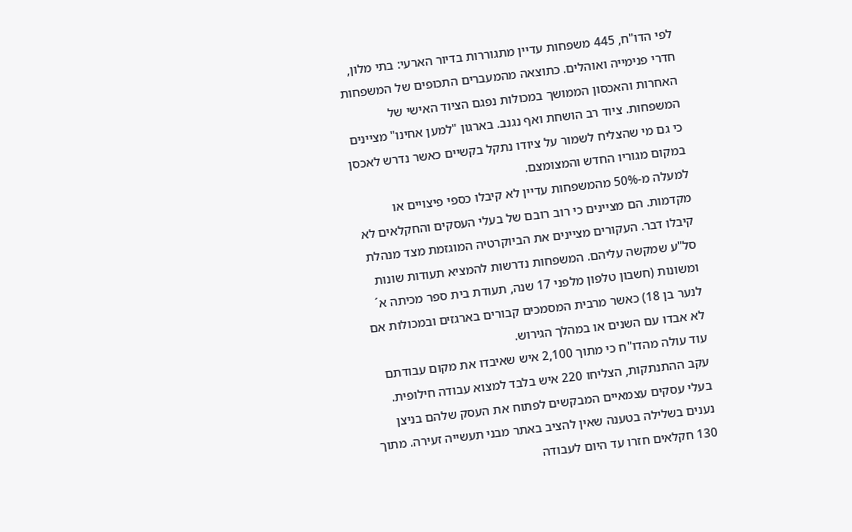לפי הדו"ח, 445 משפחות עדיין מתגוררות בדיור הארעי: בתי מלון, חדרי פנימייה ואוהלים. כתוצאה מהמעברים התכופים של המשפחות האחרות והאכסון הממושך במכולות נפגם הציוד האישי של המשפחות. ציוד רב הושחת ואף נגנב. בארגון "למען אחינו" מציינים כי גם מי שהצליח לשמור על ציודו נתקל בקשיים כאשר נדרש לאכסן במקום מגוריו החדש והמצומצם.
למעלה מ-50% מהמשפחות עדיין לא קיבלו כספי פיצויים או מקדמות. הם מציינים כי רוב רובם של בעלי העסקים והחקלאים לא קיבלו דבר. העקורים מציינים את הביוקרטיה המוגזמת מצד מנהלת סל"ע שמקשה עליהם. המשפחות נדרשות להמציא תעודות שונות ומשונות (חשבון טלפון מלפני 17 שנה, תעודת בית ספר מכיתה א´ לנער בן 18) כאשר מרבית המסמכים קבורים בארגזים ובמכולות אם לא אבדו עם השנים או במהלך הגירוש.
עוד עולה מהדו"ח כי מתוך 2,100 איש שאיבדו את מקום עבודתם עקב ההתנתקות, הצליחו 220 איש בלבד למצוא עבודה חילופית. בעלי עסקים עצמאיים המבקשים לפתוח את העסק שלהם בניצן נענים בשלילה בטענה שאין להציב באתר מבני תעשייה זעירה. מתוך 130 חקלאים חזרו עד היום לעבודה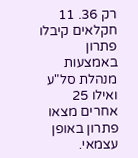רק 36. 11 חקלאים קיבלו פתרון באמצעות מנהלת סל"ע ואילו 25 אחרים מצאו פתרון באופן עצמאי.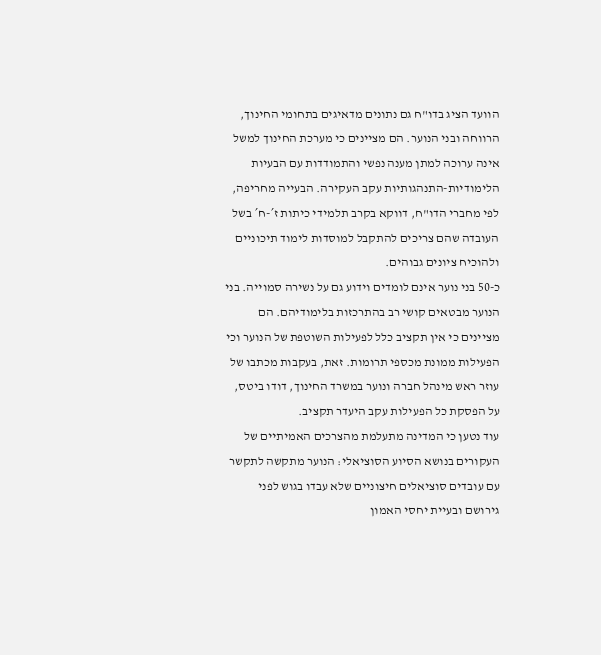הוועד הציג בדו"ח גם נתונים מדאיגים בתחומי החינוך, הרווחה ובני הנוער. הם מציינים כי מערכת החינוך למשל אינה ערוכה למתן מענה נפשי והתמודדות עם הבעיות הלימודיות-התנהגותיות עקב העקירה. הבעייה מחריפה, לפי מחברי הדו"ח, דווקא בקרב תלמידי כיתות ז´-ח´ בשל העובדה שהם צריכים להתקבל למוסדות לימוד תיכוניים ולהוכיח ציונים גבוהים.
כ-50 בני נוער אינם לומדים וידוע גם על נשירה סמוייה. בני הנוער מבטאים קושי רב בהתרכזות בלימודיהם. הם מציינים כי אין תקציב כלל לפעילות השוטפת של הנוער וכי הפעילות ממונת מכספי תרומות. זאת, בעקבות מכתבו של עוזר ראש מינהל חברה ונוער במשרד החינוך, דודו ביטס, על הפסקת כל הפעילות עקב היעדר תקציב.
עוד נטען כי המדינה מתעלמת מהצרכים האמיתיים של העקורים בנושא הסיוע הסוציאלי: הנוער מתקשה לתקשר עם עובדים סוציאלים חיצוניים שלא עבדו בגוש לפני גירושם ובעיית יחסי האמון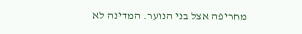מחריפה אצל בני הנוער. המדינה לא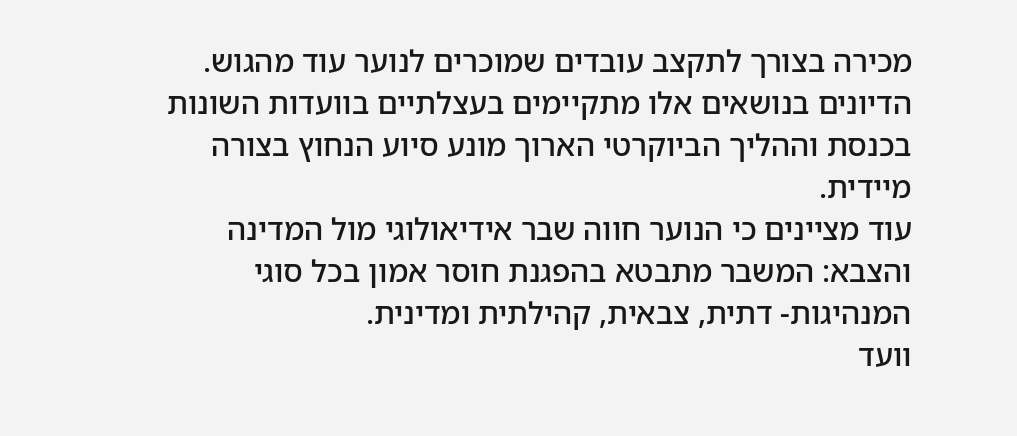מכירה בצורך לתקצב עובדים שמוכרים לנוער עוד מהגוש.
הדיונים בנושאים אלו מתקיימים בעצלתיים בוועדות השונות בכנסת וההליך הביוקרטי הארוך מונע סיוע הנחוץ בצורה מיידית.
עוד מציינים כי הנוער חווה שבר אידיאולוגי מול המדינה והצבא: המשבר מתבטא בהפגנת חוסר אמון בכל סוגי המנהיגות- דתית, צבאית, קהילתית ומדינית.
וועד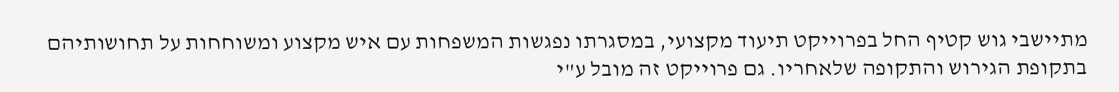מתיישבי גוש קטיף החל בפרוייקט תיעוד מקצועי, במסגרתו נפגשות המשפחות עם איש מקצוע ומשוחחות על תחושותיהם בתקופת הגירוש והתקופה שלאחריו. גם פרוייקט זה מובל ע"י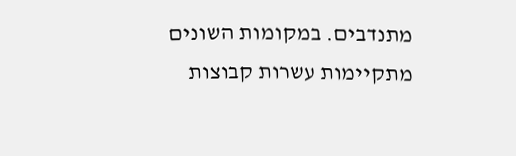מתנדבים. במקומות השונים מתקיימות עשרות קבוצות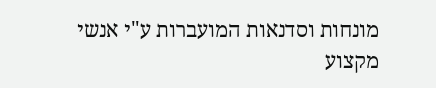מונחות וסדנאות המועברות ע"י אנשי מקצוע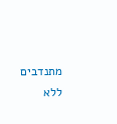מתנדבים ללא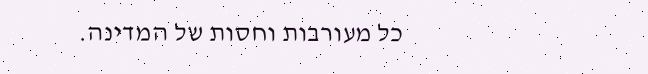כל מעורבות וחסות של המדינה.